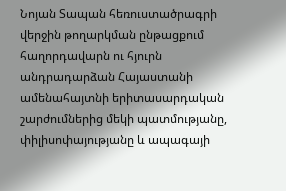Նոյան Տապան հեռուստածրագրի վերջին թողարկման ընթացքում հաղորդավարն ու հյուրն անդրադարձան Հայաստանի ամենահայտնի երիտասարդական շարժումներից մեկի պատմությանը, փիլիսոփայությանը և ապագայի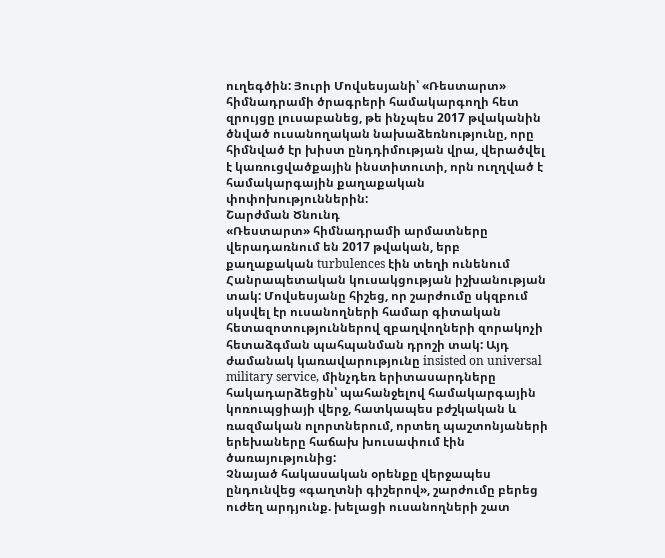ուղեգծին: Յուրի Մովսեսյանի՝ «Ռեստարտ» հիմնադրամի ծրագրերի համակարգողի հետ զրույցը լուսաբանեց, թե ինչպես 2017 թվականին ծնված ուսանողական նախաձեռնությունը, որը հիմնված էր խիստ ընդդիմության վրա, վերածվել է կառուցվածքային ինստիտուտի, որն ուղղված է համակարգային քաղաքական փոփոխություններին:
Շարժման Ծնունդ
«Ռեստարտ» հիմնադրամի արմատները վերադառնում են 2017 թվական, երբ քաղաքական turbulences էին տեղի ունենում Հանրապետական կուսակցության իշխանության տակ: Մովսեսյանը հիշեց, որ շարժումը սկզբում սկսվել էր ուսանողների համար գիտական հետազոտություններով զբաղվողների զորակոչի հետաձգման պահպանման դրոշի տակ: Այդ ժամանակ կառավարությունը insisted on universal military service, մինչդեռ երիտասարդները հակադարձեցին՝ պահանջելով համակարգային կոռուպցիայի վերջ, հատկապես բժշկական և ռազմական ոլորտներում, որտեղ պաշտոնյաների երեխաները հաճախ խուսափում էին ծառայությունից:
Չնայած հակասական օրենքը վերջապես ընդունվեց «գաղտնի գիշերով», շարժումը բերեց ուժեղ արդյունք. խելացի ուսանողների շատ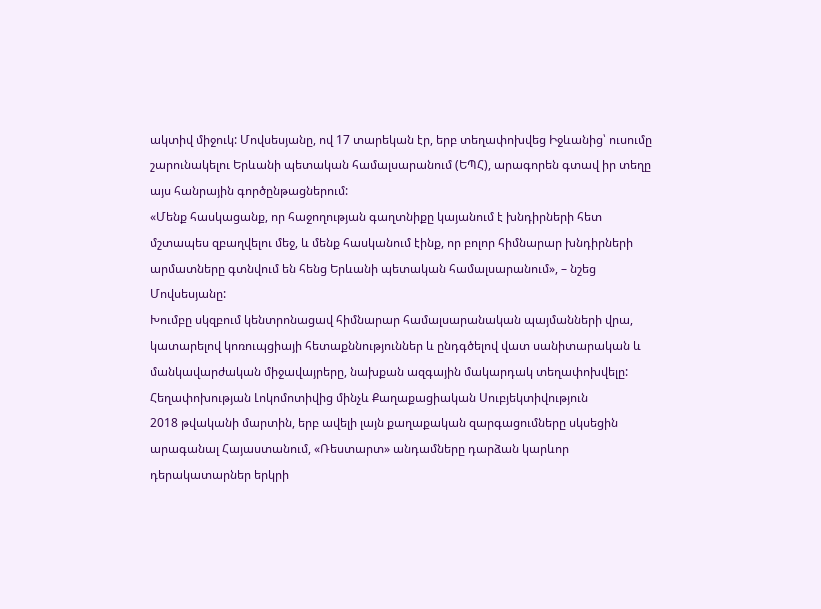ակտիվ միջուկ: Մովսեսյանը, ով 17 տարեկան էր, երբ տեղափոխվեց Իջևանից՝ ուսումը շարունակելու Երևանի պետական համալսարանում (ԵՊՀ), արագորեն գտավ իր տեղը այս հանրային գործընթացներում:
«Մենք հասկացանք, որ հաջողության գաղտնիքը կայանում է խնդիրների հետ մշտապես զբաղվելու մեջ, և մենք հասկանում էինք, որ բոլոր հիմնարար խնդիրների արմատները գտնվում են հենց Երևանի պետական համալսարանում», – նշեց Մովսեսյանը:
Խումբը սկզբում կենտրոնացավ հիմնարար համալսարանական պայմանների վրա, կատարելով կոռուպցիայի հետաքննություններ և ընդգծելով վատ սանիտարական և մանկավարժական միջավայրերը, նախքան ազգային մակարդակ տեղափոխվելը:
Հեղափոխության Լոկոմոտիվից մինչև Քաղաքացիական Սուբյեկտիվություն
2018 թվականի մարտին, երբ ավելի լայն քաղաքական զարգացումները սկսեցին արագանալ Հայաստանում, «Ռեստարտ» անդամները դարձան կարևոր դերակատարներ երկրի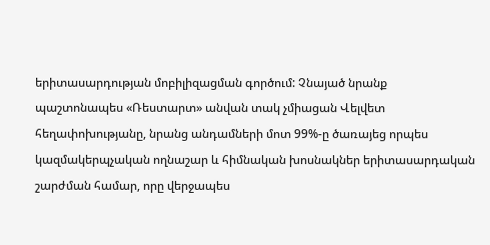երիտասարդության մոբիլիզացման գործում: Չնայած նրանք պաշտոնապես «Ռեստարտ» անվան տակ չմիացան Վելվետ հեղափոխությանը, նրանց անդամների մոտ 99%-ը ծառայեց որպես կազմակերպչական ողնաշար և հիմնական խոսնակներ երիտասարդական շարժման համար, որը վերջապես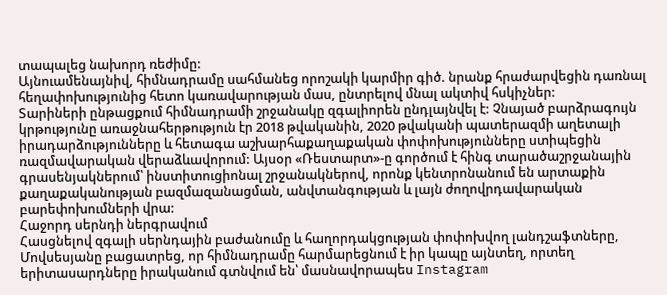տապալեց նախորդ ռեժիմը:
Այնուամենայնիվ, հիմնադրամը սահմանեց որոշակի կարմիր գիծ. նրանք հրաժարվեցին դառնալ հեղափոխությունից հետո կառավարության մաս, ընտրելով մնալ ակտիվ հսկիչներ:
Տարիների ընթացքում հիմնադրամի շրջանակը զգալիորեն ընդլայնվել է: Չնայած բարձրագույն կրթությունը առաջնահերթություն էր 2018 թվականին, 2020 թվականի պատերազմի աղետալի իրադարձությունները և հետագա աշխարհաքաղաքական փոփոխությունները ստիպեցին ռազմավարական վերաձևավորում: Այսօր «Ռեստարտ»-ը գործում է հինգ տարածաշրջանային գրասենյակներում՝ ինստիտուցիոնալ շրջանակներով, որոնք կենտրոնանում են արտաքին քաղաքականության բազմազանացման, անվտանգության և լայն ժողովրդավարական բարեփոխումների վրա:
Հաջորդ սերնդի ներգրավում
Հասցնելով զգալի սերնդային բաժանումը և հաղորդակցության փոփոխվող լանդշաֆտները, Մովսեսյանը բացատրեց, որ հիմնադրամը հարմարեցնում է իր կապը այնտեղ, որտեղ երիտասարդները իրականում գտնվում են՝ մասնավորապես Instagram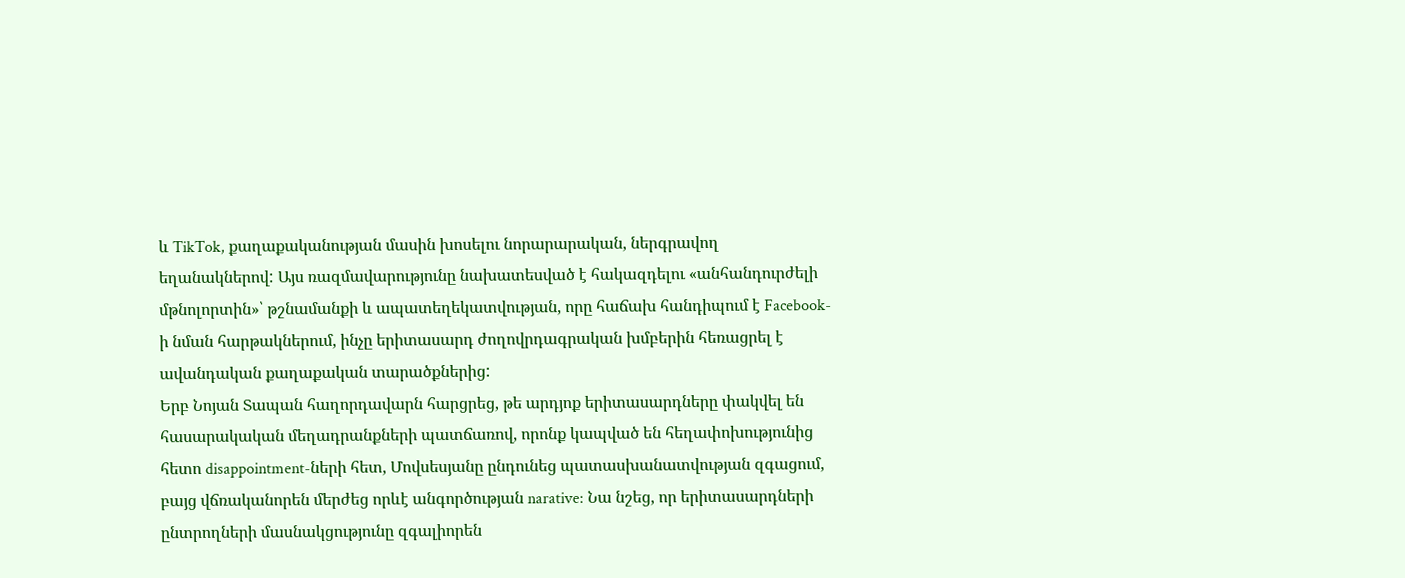և TikTok, քաղաքականության մասին խոսելու նորարարական, ներգրավող եղանակներով: Այս ռազմավարությունը նախատեսված է հակազդելու «անհանդուրժելի մթնոլորտին»՝ թշնամանքի և ապատեղեկատվության, որը հաճախ հանդիպում է Facebook-ի նման հարթակներում, ինչը երիտասարդ ժողովրդագրական խմբերին հեռացրել է ավանդական քաղաքական տարածքներից:
Երբ Նոյան Տապան հաղորդավարն հարցրեց, թե արդյոք երիտասարդները փակվել են հասարակական մեղադրանքների պատճառով, որոնք կապված են հեղափոխությունից հետո disappointment-ների հետ, Մովսեսյանը ընդունեց պատասխանատվության զգացում, բայց վճռականորեն մերժեց որևէ անգործության narative: Նա նշեց, որ երիտասարդների ընտրողների մասնակցությունը զգալիորեն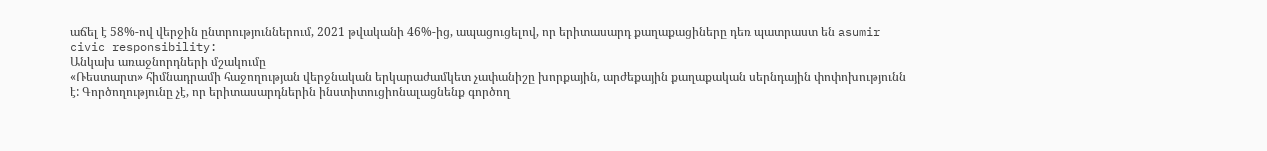աճել է 58%-ով վերջին ընտրություններում, 2021 թվականի 46%-ից, ապացուցելով, որ երիտասարդ քաղաքացիները դեռ պատրաստ են asumir civic responsibility:
Անկախ առաջնորդների մշակումը
«Ռեստարտ» հիմնադրամի հաջողության վերջնական երկարաժամկետ չափանիշը խորքային, արժեքային քաղաքական սերնդային փոփոխությունն է: Գործողությունը չէ, որ երիտասարդներին ինստիտուցիոնալացնենք գործող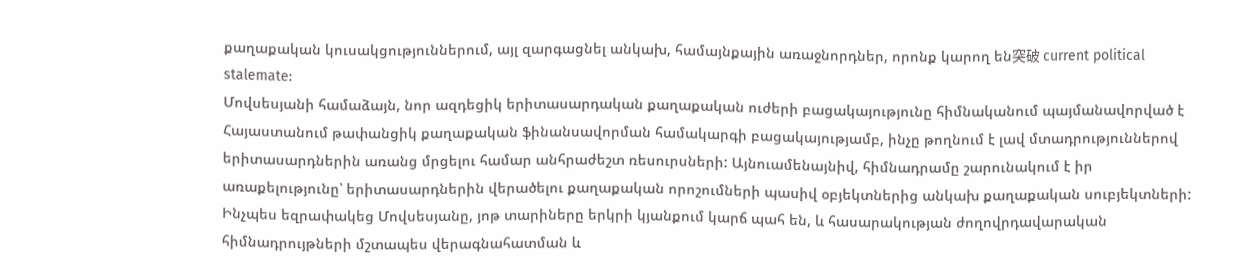քաղաքական կուսակցություններում, այլ զարգացնել անկախ, համայնքային առաջնորդներ, որոնք կարող են突破 current political stalemate:
Մովսեսյանի համաձայն, նոր ազդեցիկ երիտասարդական քաղաքական ուժերի բացակայությունը հիմնականում պայմանավորված է Հայաստանում թափանցիկ քաղաքական ֆինանսավորման համակարգի բացակայությամբ, ինչը թողնում է լավ մտադրություններով երիտասարդներին առանց մրցելու համար անհրաժեշտ ռեսուրսների: Այնուամենայնիվ, հիմնադրամը շարունակում է իր առաքելությունը՝ երիտասարդներին վերածելու քաղաքական որոշումների պասիվ օբյեկտներից անկախ քաղաքական սուբյեկտների:
Ինչպես եզրափակեց Մովսեսյանը, յոթ տարիները երկրի կյանքում կարճ պահ են, և հասարակության ժողովրդավարական հիմնադրույթների մշտապես վերագնահատման և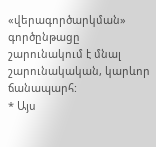«վերագործարկման» գործընթացը շարունակում է մնալ շարունակական, կարևոր ճանապարհ:
* Այս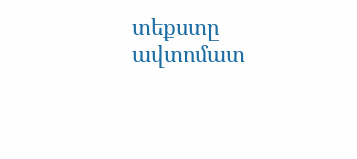տեքստը ավտոմատ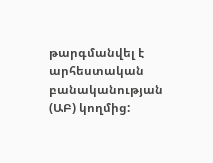թարգմանվել է արհեստական բանականության (ԱԲ) կողմից: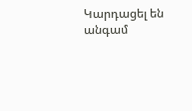Կարդացել են
անգամ